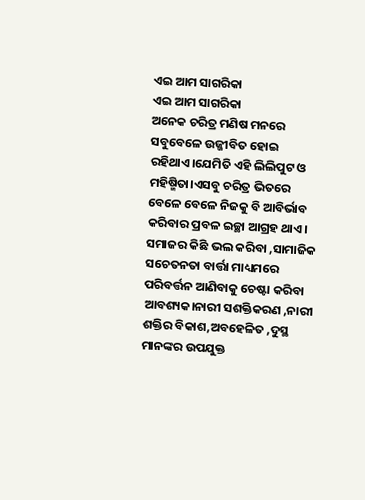ଏଇ ଆମ ସାଗରିକା
ଏଇ ଆମ ସାଗରିକା
ଅନେକ ଚରିତ୍ର ମଣିଷ ମନରେ ସବୁବେଳେ ଉଜ୍ଜୀବିତ ହୋଇ ରହିଥାଏ।ଯେମିତି ଏହି ଲିଲିପୁଟ ଓ ମହିଷ୍ମିତା।ଏସବୁ ଚରିତ୍ର ଭିତରେ ବେଳେ ବେଳେ ନିଜକୁ ବି ଆବିର୍ଭାବ କରିବାର ପ୍ରବଳ ଇଚ୍ଛା ଆଗ୍ରହ ଥାଏ। ସମାଜର କିଛି ଭଲ କରିବା ,ସାମାଜିକ ସଚେତନତା ବାର୍ତ୍ତା ମାଧ୍ୟମରେ ପରିବର୍ତ୍ତନ ଆଣିବାକୁ ଚେଷ୍ଟା କରିବା ଆବଶ୍ୟକ।ନାରୀ ସଶକ୍ତିକରଣ ,ନାରୀ ଶକ୍ତିର ବିକାଶ,ଅବହେଳିତ ,ଦୁସ୍ଥ ମାନଙ୍କର ଉପଯୁକ୍ତ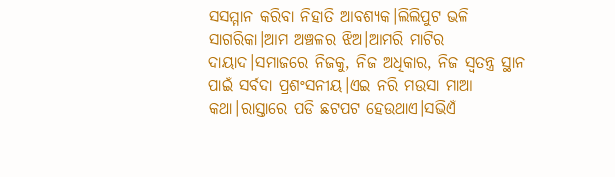ସସମ୍ମାନ କରିବା ନିହାତି ଆବଶ୍ୟକ।ଲିଲିପୁଟ ଭଳି ସାଗରିକା।ଆମ ଅଞ୍ଚଳର ଝିଅ।ଆମରି ମାଟିର ଦାୟାଦ।ସମାଜରେ ନିଜକୁ, ନିଜ ଅଧିକାର, ନିଜ ସ୍ଵତନ୍ତ୍ର ସ୍ଥାନ ପାଇଁ ସର୍ବଦା ପ୍ରଶଂସନୀୟ।ଏଇ ନରି ମଉସା ମାଆ କଥା।ରାସ୍ତାରେ ପଡି ଛଟପଟ ହେଉଥାଏ।ସଭିଏଁ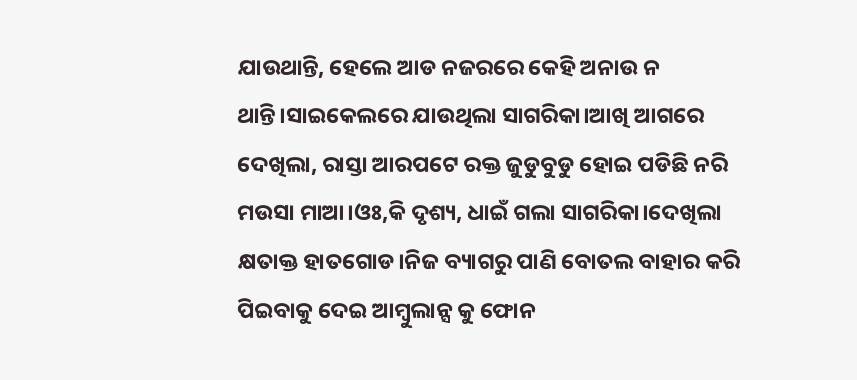ଯାଉଥାନ୍ତି, ହେଲେ ଆଡ ନଜରରେ କେହି ଅନାଉ ନ ଥାନ୍ତି।ସାଇକେଲରେ ଯାଉଥିଲା ସାଗରିକା।ଆଖି ଆଗରେ ଦେଖିଲା, ରାସ୍ତା ଆରପଟେ ରକ୍ତ ଜୁଡୁବୁଡୁ ହୋଇ ପଡିଛି ନରି ମଉସା ମାଆ।ଓଃ,କି ଦୃଶ୍ୟ, ଧାଇଁ ଗଲା ସାଗରିକା।ଦେଖିଲା କ୍ଷତାକ୍ତ ହାତଗୋଡ।ନିଜ ବ୍ୟାଗରୁ ପାଣି ବୋତଲ ବାହାର କରି ପିଇବାକୁ ଦେଇ ଆମ୍ବୁଲାନ୍ସ କୁ ଫୋନ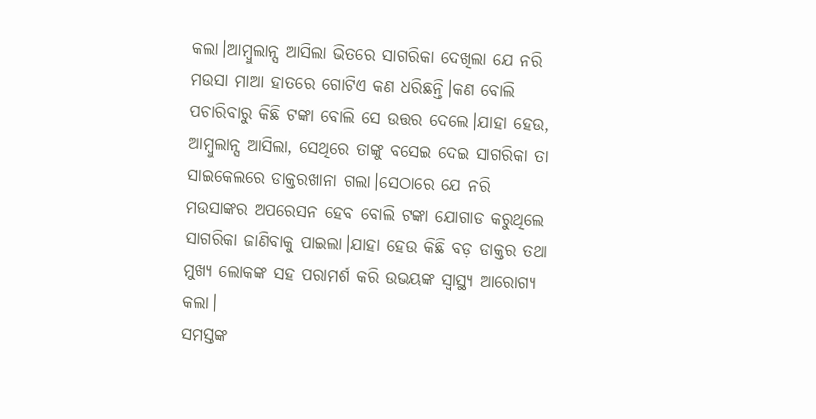କଲା।ଆମ୍ବୁଲାନ୍ସ ଆସିଲା ଭିତରେ ସାଗରିକା ଦେଖିଲା ଯେ ନରି ମଉସା ମାଆ ହାତରେ ଗୋଟିଏ କଣ ଧରିଛନ୍ତି।କଣ ବୋଲି ପଚାରିବାରୁ କିଛି ଟଙ୍କା ବୋଲି ସେ ଉତ୍ତର ଦେଲେ।ଯାହା ହେଉ, ଆମ୍ବୁଲାନ୍ସ ଆସିଲା, ସେଥିରେ ତାଙ୍କୁ ବସେଇ ଦେଇ ସାଗରିକା ତା ସାଇକେଲରେ ଡାକ୍ତରଖାନା ଗଲା।ସେଠାରେ ଯେ ନରି ମଉସାଙ୍କର ଅପରେସନ ହେବ ବୋଲି ଟଙ୍କା ଯୋଗାଡ କରୁଥିଲେ ସାଗରିକା ଜାଣିବାକୁ ପାଇଲା।ଯାହା ହେଉ କିଛି ବଡ଼ ଡାକ୍ତର ତଥା ମୁଖ୍ୟ ଲୋକଙ୍କ ସହ ପରାମର୍ଶ କରି ଉଭୟଙ୍କ ସ୍ଵାସ୍ଥ୍ୟ ଆରୋଗ୍ୟ କଲା।
ସମସ୍ତଙ୍କ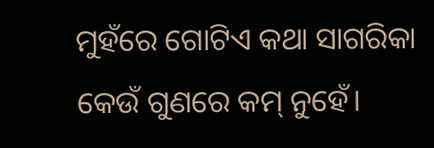ମୁହଁରେ ଗୋଟିଏ କଥା ସାଗରିକା କେଉଁ ଗୁଣରେ କମ୍ ନୁହେଁ।